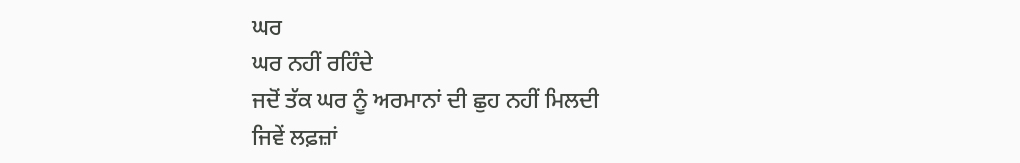ਘਰ
ਘਰ ਨਹੀਂ ਰਹਿੰਦੇ
ਜਦੋਂ ਤੱਕ ਘਰ ਨੂੰ ਅਰਮਾਨਾਂ ਦੀ ਛੁਹ ਨਹੀਂ ਮਿਲਦੀ
ਜਿਵੇਂ ਲਫ਼ਜ਼ਾਂ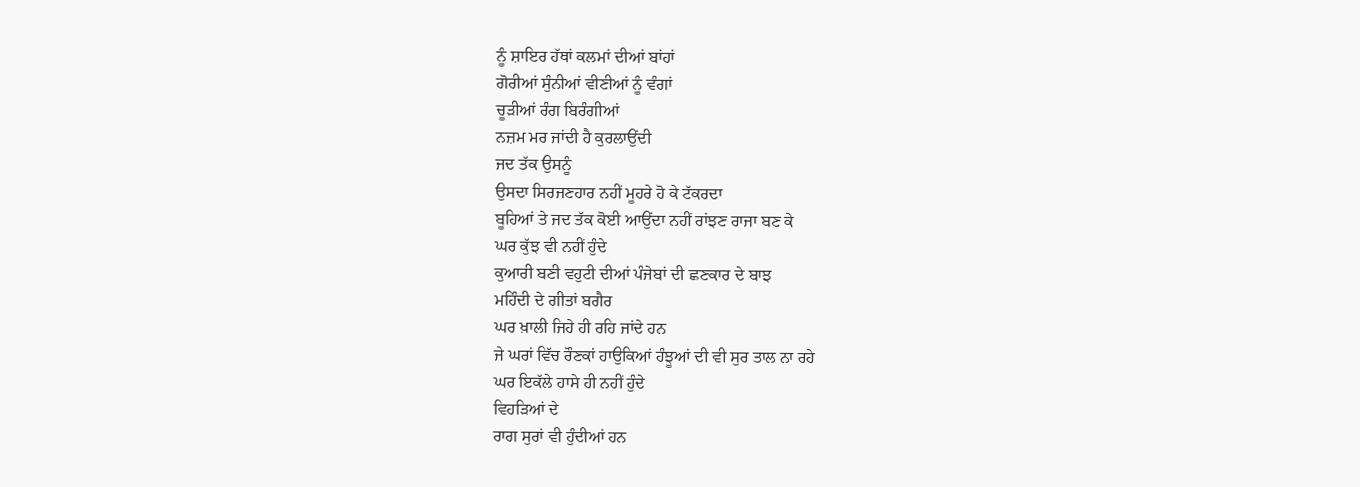ਨੂੰ ਸ਼ਾਇਰ ਹੱਥਾਂ ਕਲਮਾਂ ਦੀਆਂ ਬਾਂਹਾਂ
ਗੋਰੀਆਂ ਸੁੰਨੀਆਂ ਵੀਣੀਆਂ ਨੂੰ ਵੰਗਾਂ
ਚੂੜੀਆਂ ਰੰਗ ਬਿਰੰਗੀਆਂ
ਨਜ਼ਮ ਮਰ ਜਾਂਦੀ ਹੈ ਕੁਰਲਾਉਂਦੀ
ਜਦ ਤੱਕ ਉਸਨੂੰ
ਉਸਦਾ ਸਿਰਜਣਹਾਰ ਨਹੀਂ ਮੂਹਰੇ ਹੋ ਕੇ ਟੱਕਰਦਾ
ਬੂਹਿਆਂ ਤੇ ਜਦ ਤੱਕ ਕੋਈ ਆਉਂਦਾ ਨਹੀਂ ਰਾਂਝਣ ਰਾਜਾ ਬਣ ਕੇ
ਘਰ ਕੁੱਝ ਵੀ ਨਹੀਂ ਹੁੰਦੇ
ਕੁਆਰੀ ਬਣੀ ਵਹੁਟੀ ਦੀਆਂ ਪੰਜੇਬਾਂ ਦੀ ਛਣਕਾਰ ਦੇ ਬਾਝ
ਮਹਿੰਦੀ ਦੇ ਗੀਤਾਂ ਬਗੈਰ
ਘਰ ਖ਼ਾਲੀ ਜਿਹੇ ਹੀ ਰਹਿ ਜਾਂਦੇ ਹਨ
ਜੇ ਘਰਾਂ ਵਿੱਚ ਰੌਣਕਾਂ ਹਾਉਕਿਆਂ ਹੰਝੂਆਂ ਦੀ ਵੀ ਸੁਰ ਤਾਲ ਨਾ ਰਹੇ
ਘਰ ਇਕੱਲੇ ਹਾਸੇ ਹੀ ਨਹੀਂ ਹੁੰਦੇ
ਵਿਹੜਿਆਂ ਦੇ
ਰਾਗ ਸੁਰਾਂ ਵੀ ਹੁੰਦੀਆਂ ਹਨ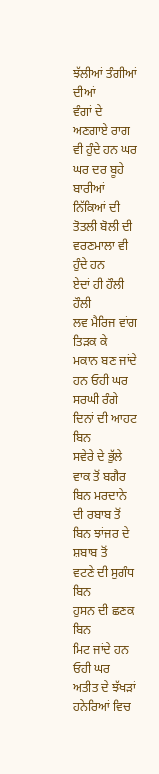ਝੱਲੀਆਂ ਤੰਗੀਆਂ ਦੀਆਂ
ਵੰਗਾਂ ਦੇ ਅਣਗਾਏ ਰਾਗ ਵੀ ਹੁੰਦੇ ਹਨ ਘਰ
ਘਰ ਦਰ ਬੂਹੇ ਬਾਰੀਆਂ
ਨਿੱਕਿਆਂ ਦੀ ਤੋਤਲੀ ਬੋਲੀ ਦੀ
ਵਰਣਮਾਲਾ ਵੀ ਹੁੰਦੇ ਹਨ
ਏਦਾਂ ਹੀ ਹੌਲੀ ਹੌਲੀ
ਲਵ ਮੈਰਿਜ ਵਾਂਗ ਤਿੜਕ ਕੇ
ਮਕਾਨ ਬਣ ਜਾਂਦੇ ਹਨ ਓਹੀ ਘਰ
ਸਰਘੀ ਰੰਗੇ ਦਿਨਾਂ ਦੀ ਆਹਟ ਬਿਨ
ਸਵੇਰੇ ਦੇ ਭੁੱਲੇ ਵਾਕ ਤੋਂ ਬਗੈਰ
ਬਿਨ ਮਰਦਾਨੇ ਦੀ ਰਬਾਬ ਤੋਂ
ਬਿਨ ਝਾਂਜਰ ਦੇ ਸ਼ਬਾਬ ਤੋਂ
ਵਟਣੇ ਦੀ ਸੁਗੰਧ ਬਿਨ
ਹੁਸਨ ਦੀ ਛਣਕ ਬਿਨ
ਮਿਟ ਜਾਂਦੇ ਹਨ ਓਹੀ ਘਰ
ਅਤੀਤ ਦੇ ਝੱਖੜਾਂ ਹਨੇਰਿਆਂ ਵਿਚ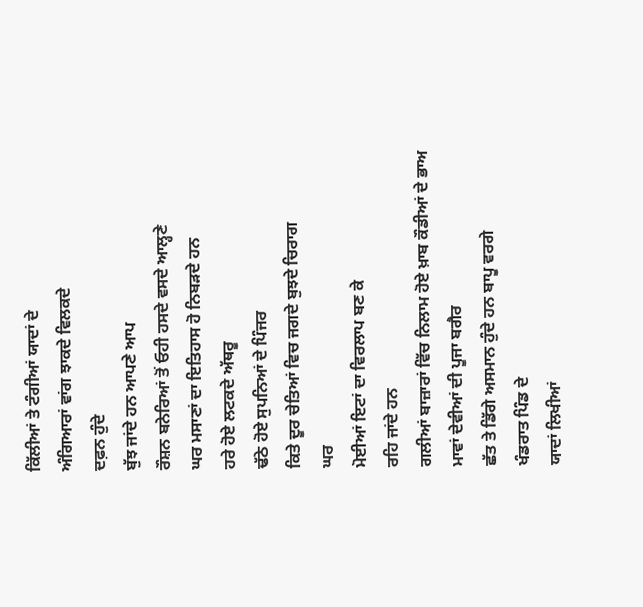ਕਿੱਲੀਆਂ ਤੇ ਟੰਗੀਆਂ ਯਾਦਾਂ ਦੇ
ਅੰਗਿਆਰਾਂ ਵਾਂਗ ਝਾਕਦੇ ਵਿਲਕਦੇ
ਦਫ਼ਨ ਹੁੰਦੇ
ਬੁੱਝ ਜਾਂਦੇ ਹਨ ਆਪਣੇ ਆਪ
ਰੌਸ਼ਨ ਬਨੇਰਿਆਂ ਤੋਂ ਓਹੀ ਹਸਦੇ ਵਸਦੇ ਆਲ੍ਹਣੇ
ਘਰ ਮਸਾਣਾਂ ਦਾ ਇਤਿਹਾਸ ਹੋ ਨਿਬੜਦੇ ਹਨ
ਹਰੇ ਹੋਏ ਲਟਕਦੇ ਅੱਥਰੂ
ਢੱਠੇ ਹੋਏ ਸੁਪਨਿਆਂ ਦੇ ਪਿੰਜਰ
ਕਿਤੇ ਦੂਰ ਚੇਤਿਆਂ ਵਿਚ ਜਗਦੇ ਬੁਝਦੇ ਚਿਰਾਗ
ਘਰ
ਮੋਈਆਂ ਇਟਾਂ ਦਾ ਵਿਰਲਾਪ ਬਣ ਕੇ
ਰਹਿ ਜਾਂਦੇ ਹਨ
ਗਲੀਆਂ ਬਾਜ਼ਾਰਾਂ ਵਿੱਚ ਨਿਲਾਮ ਹੋਏ ਖ਼ਾਬ ਕੌਡੀਆਂ ਦੇ ਭਾਅ
ਮਾਵਾਂ ਦੇਵੀਆਂ ਦੀ ਪੂਜਾ ਬਗੈਰ
ਛੱਤ ਤੇ ਡਿੱਗੇ ਅਸਮਾਨ ਹੁੰਦੇ ਹਨ ਬਾਪੂ ਵਰਗੇ
ਖੰਡਰਾਤ ਪਿੰਡ ਦੇ
ਯਾਦਾਂ ਲਿਖੀਆਂ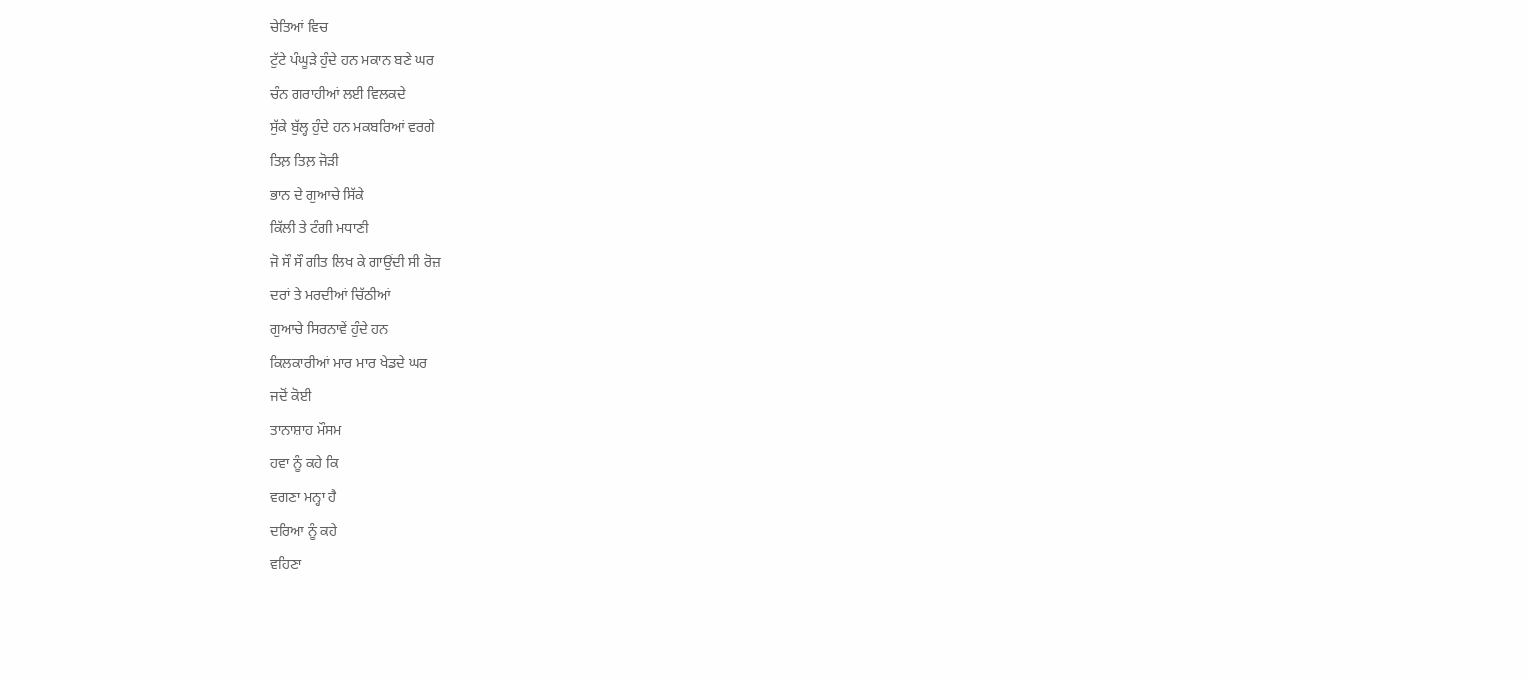ਚੇਤਿਆਂ ਵਿਚ
ਟੁੱਟੇ ਪੰਘੂੜੇ ਹੁੰਦੇ ਹਨ ਮਕਾਨ ਬਣੇ ਘਰ
ਚੰਨ ਗਰਾਹੀਆਂ ਲਈ ਵਿਲਕਦੇ
ਸੁੱਕੇ ਬੁੱਲ੍ਹ ਹੁੰਦੇ ਹਨ ਮਕਬਰਿਆਂ ਵਰਗੇ
ਤਿਲ਼ ਤਿਲ਼ ਜੋੜੀ
ਭਾਨ ਦੇ ਗੁਆਚੇ ਸਿੱਕੇ
ਕਿੱਲੀ ਤੇ ਟੰਗੀ ਮਧਾਣੀ
ਜੋ ਸੌ ਸੌ ਗੀਤ ਲਿਖ ਕੇ ਗਾਉਂਦੀ ਸੀ ਰੋਜ਼
ਦਰਾਂ ਤੇ ਮਰਦੀਆਂ ਚਿੱਠੀਆਂ
ਗੁਆਚੇ ਸਿਰਨਾਵੇਂ ਹੁੰਦੇ ਹਨ
ਕਿਲਕਾਰੀਆਂ ਮਾਰ ਮਾਰ ਖੇਡਦੇ ਘਰ
ਜਦੋਂ ਕੋਈ
ਤਾਨਾਸ਼ਾਹ ਮੌਸਮ
ਹਵਾ ਨੂੰ ਕਹੇ ਕਿ
ਵਗਣਾ ਮਨ੍ਹਾ ਹੈ
ਦਰਿਆ ਨੂੰ ਕਹੇ
ਵਹਿਣਾ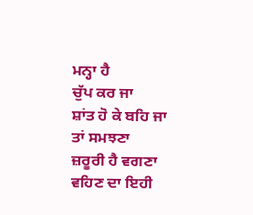ਮਨ੍ਹਾ ਹੈ
ਚੁੱਪ ਕਰ ਜਾ
ਸ਼ਾਂਤ ਹੋ ਕੇ ਬਹਿ ਜਾ
ਤਾਂ ਸਮਝਣਾ
ਜ਼ਰੂਰੀ ਹੈ ਵਗਣਾ
ਵਹਿਣ ਦਾ ਇਹੀ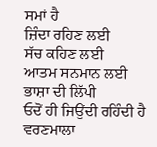ਸਮਾਂ ਹੈ
ਜ਼ਿੰਦਾ ਰਹਿਣ ਲਈ
ਸੱਚ ਕਹਿਣ ਲਈ
ਆਤਮ ਸਨਮਾਨ ਲਈ
ਭਾਸ਼ਾ ਦੀ ਲਿੱਪੀ
ਓਦੋਂ ਹੀ ਜਿਉਂਦੀ ਰਹਿੰਦੀ ਹੈ
ਵਰਣਮਾਲਾ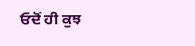ਓਦੋਂ ਹੀ ਕੁਝ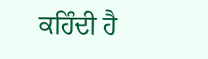ਕਹਿੰਦੀ ਹੈ